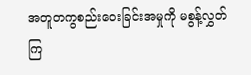အတူတကွစည်းဝေးခြင်းအမှုကို မစွန့်လွှတ်ကြ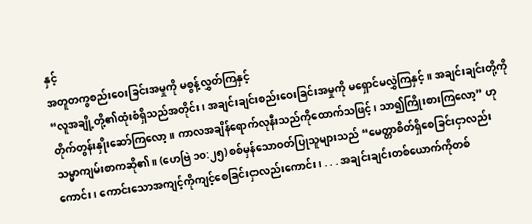နှင့်
အတူတကွစည်းဝေးခြင်းအမှုကို မစွန့်လွှတ်ကြနှင့်
“လူအချို့တို့၏ထုံးစံရှိသည်အတိုင်း၊ အချင်းချင်းစည်းဝေးခြင်းအမှုကို မရှောင်မလွှဲကြနှင့်။ အချင်းချင်းတို့ကို တိုက်တွန်းနှိုးဆော်ကြလော့။ ကာလအချိန်ရောက်လုနီးသည်ကိုထောက်သဖြင့်၊ သာ၍ကြိုးစားကြလော့” ဟုသမ္မာကျမ်းစာကဆို၏။ (ဟေဗြဲ ၁၀:၂၅) စစ်မှန်သောဝတ်ပြုသူများသည် “မေတ္တာစိတ်ရှိစေခြင်းငှာလည်းကောင်း၊ ကောင်းသောအကျင့်ကိုကျင့်စေခြင်းငှာလည်းကောင်း၊ . . . အချင်းချင်းတစ်ယောက်ကိုတစ်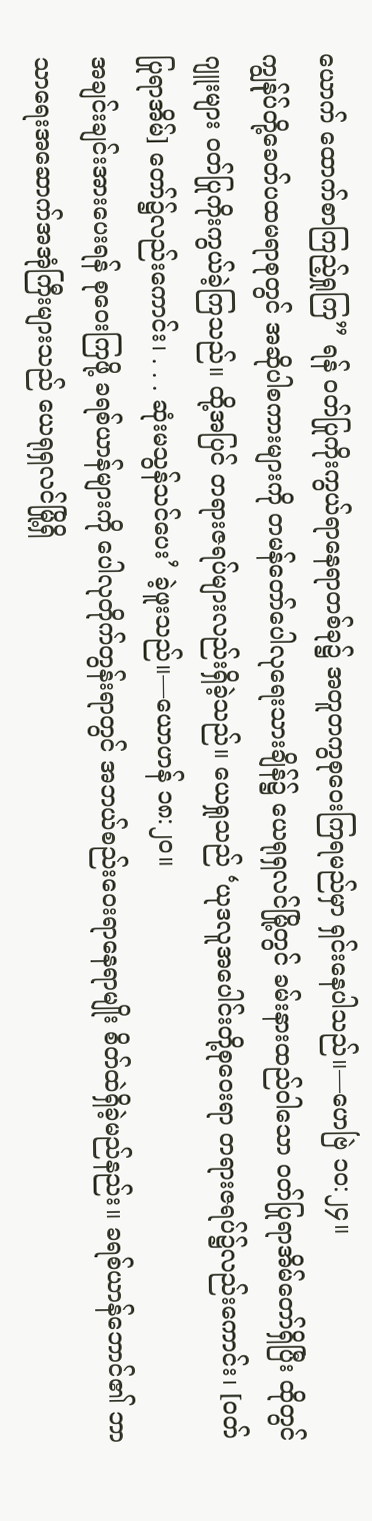ယောက် ထောက်စာကြည့်ရှုကြ” ရန် ဝတ်ပြုကိုးကွယ်ရာနေရာတစ်ခု၌ အတူတကွစုဝေးကြရမည်မှာ ရှင်းနေပါသည်။—ဟေဗြဲ ၁၀:၂၄။
ကျွန်ုပ်တို့ခေတ်ပထမရာစုတွင် အဆိုပါစကားများကို တမန်တော်ပေါလုရေးသားချိန်၌ ယေရုရှလင်မြို့တွင် ခမ်းနားထည်ဝါသော ဝတ်ပြုရာအိမ်တော်ရှိပြီး ထိုတွင် ဂျူးများ ဝတ်ပြုကိုးကွယ်ခဲ့ကြသည်။ ထို့အပြင် တရားဇရပ်များလည်းရှိခဲ့သည်။ ယေရှုသည် ‘ယုဒလူအပေါင်းတို့စုဝေးရာ တရားဇရပ်၌လည်းကောင်း၊ [ဝတ်ပြုရာအိမ်] တော်၌လည်းကောင်း၊ . . . ဆုံးမသွန်သင်ပေး’ ခဲ့ဖူးသည်။—ယောဟန် ၁၈:၂၀။
အချင်းချင်းအားပေးရန် စုဝေးကြဖို့ ခရစ်ယာန်များကို ပေါလုတိုက်တွန်းရာတွင် အဘယ်စည်းဝေးရာနေရာမျိုး စိတ်ထဲရှိခဲ့မည်နည်း။ ခရစ်ယာန်ဘောင်၏ ဘာသာရေးအဆောက်အအုံကြီးများသည် ယေရုရှလင်မြို့ရှိ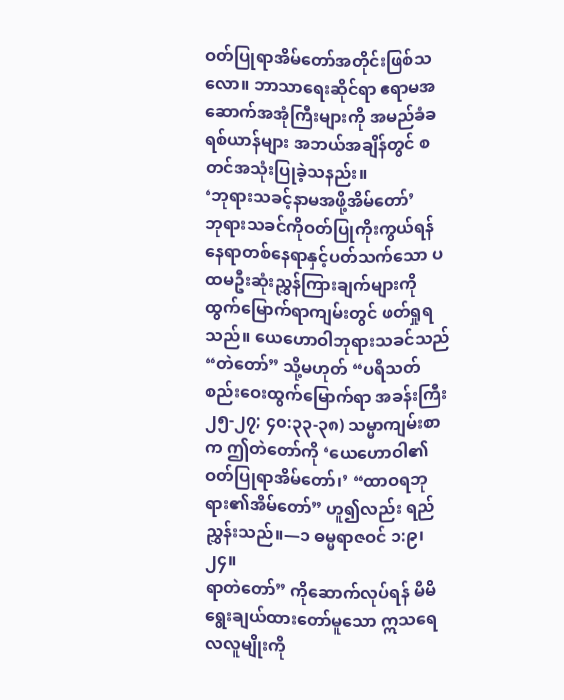ဝတ်ပြုရာအိမ်တော်အတိုင်းဖြစ်သလော။ ဘာသာရေးဆိုင်ရာ ဧရာမအဆောက်အအုံကြီးများကို အမည်ခံခရစ်ယာန်များ အဘယ်အချိန်တွင် စတင်အသုံးပြုခဲ့သနည်း။
‘ဘုရားသခင့်နာမအဖို့အိမ်တော်’
ဘုရားသခင်ကိုဝတ်ပြုကိုးကွယ်ရန် နေရာတစ်နေရာနှင့်ပတ်သက်သော ပထမဦးဆုံးညွှန်ကြားချက်များကို ထွက်မြောက်ရာကျမ်းတွင် ဖတ်ရှုရသည်။ ယေဟောဝါဘုရားသခင်သည် “တဲတော်” သို့မဟုတ် “ပရိသတ်စည်းဝေးထွက်မြောက်ရာ အခန်းကြီး ၂၅-၂၇; ၄၀:၃၃-၃၈) သမ္မာကျမ်းစာက ဤတဲတော်ကို ‘ယေဟောဝါ၏ဝတ်ပြုရာအိမ်တော်၊’ “ထာဝရဘုရား၏အိမ်တော်” ဟူ၍လည်း ရည်ညွှန်းသည်။—၁ ဓမ္မရာဇဝင် ၁:၉၊ ၂၄။
ရာတဲတော်” ကိုဆောက်လုပ်ရန် မိမိရွေးချယ်ထားတော်မူသော ဣသရေလလူမျိုးကို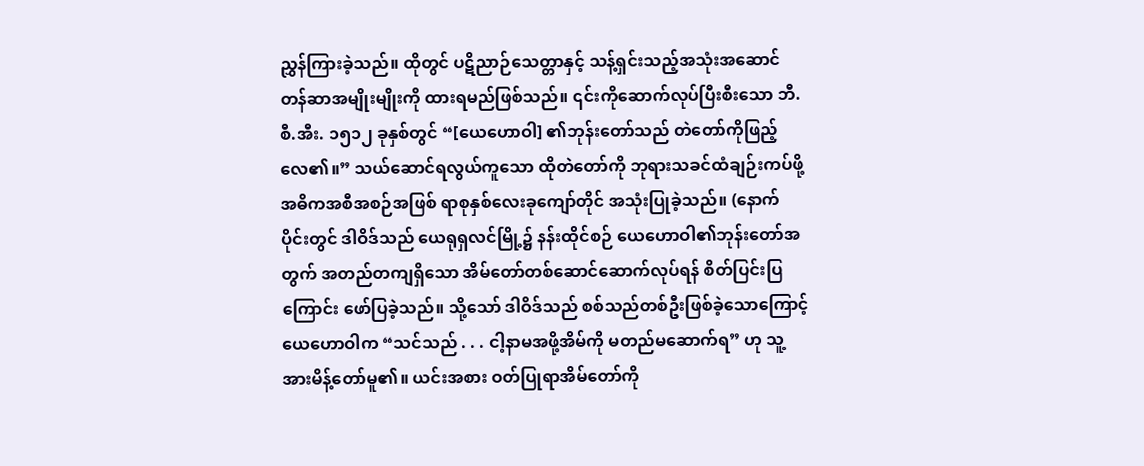ညွှန်ကြားခဲ့သည်။ ထိုတွင် ပဋိညာဉ်သေတ္တာနှင့် သန့်ရှင်းသည့်အသုံးအဆောင်တန်ဆာအမျိုးမျိုးကို ထားရမည်ဖြစ်သည်။ ၎င်းကိုဆောက်လုပ်ပြီးစီးသော ဘီ.စီ.အီး. ၁၅၁၂ ခုနှစ်တွင် “[ယေဟောဝါ] ၏ဘုန်းတော်သည် တဲတော်ကိုဖြည့်လေ၏။” သယ်ဆောင်ရလွယ်ကူသော ထိုတဲတော်ကို ဘုရားသခင်ထံချဉ်းကပ်ဖို့ အဓိကအစီအစဉ်အဖြစ် ရာစုနှစ်လေးခုကျော်တိုင် အသုံးပြုခဲ့သည်။ (နောက်ပိုင်းတွင် ဒါဝိဒ်သည် ယေရုရှလင်မြို့၌ နန်းထိုင်စဉ် ယေဟောဝါ၏ဘုန်းတော်အတွက် အတည်တကျရှိသော အိမ်တော်တစ်ဆောင်ဆောက်လုပ်ရန် စိတ်ပြင်းပြကြောင်း ဖော်ပြခဲ့သည်။ သို့သော် ဒါဝိဒ်သည် စစ်သည်တစ်ဦးဖြစ်ခဲ့သောကြောင့် ယေဟောဝါက “သင်သည် . . . ငါ့နာမအဖို့အိမ်ကို မတည်မဆောက်ရ” ဟု သူ့အားမိန့်တော်မူ၏။ ယင်းအစား ဝတ်ပြုရာအိမ်တော်ကို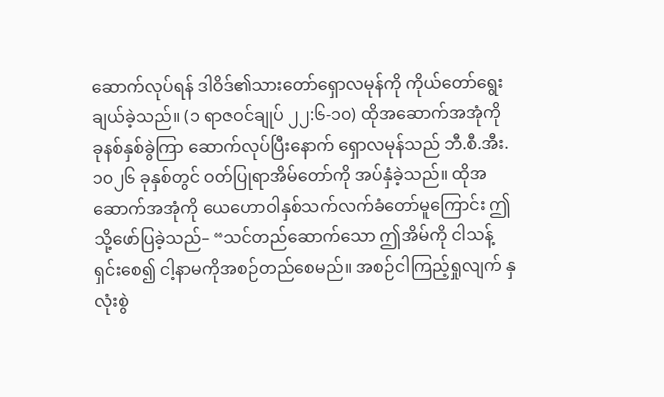ဆောက်လုပ်ရန် ဒါဝိဒ်၏သားတော်ရှောလမုန်ကို ကိုယ်တော်ရွေးချယ်ခဲ့သည်။ (၁ ရာဇဝင်ချုပ် ၂၂:၆-၁၀) ထိုအဆောက်အအုံကို ခုနစ်နှစ်ခွဲကြာ ဆောက်လုပ်ပြီးနောက် ရှောလမုန်သည် ဘီ.စီ.အီး. ၁၀၂၆ ခုနှစ်တွင် ဝတ်ပြုရာအိမ်တော်ကို အပ်နှံခဲ့သည်။ ထိုအဆောက်အအုံကို ယေဟောဝါနှစ်သက်လက်ခံတော်မူကြောင်း ဤသို့ဖော်ပြခဲ့သည်– “သင်တည်ဆောက်သော ဤအိမ်ကို ငါသန့်ရှင်းစေ၍ ငါ့နာမကိုအစဉ်တည်စေမည်။ အစဉ်ငါကြည့်ရှုလျက် နှလုံးစွဲ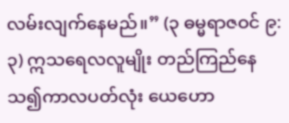လမ်းလျက်နေမည်။” (၃ ဓမ္မရာဇဝင် ၉:၃) ဣသရေလလူမျိုး တည်ကြည်နေသ၍ကာလပတ်လုံး ယေဟော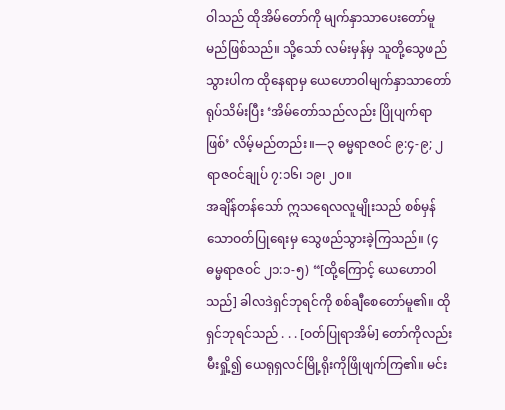ဝါသည် ထိုအိမ်တော်ကို မျက်နှာသာပေးတော်မူမည်ဖြစ်သည်။ သို့သော် လမ်းမှန်မှ သူတို့သွေဖည်သွားပါက ထိုနေရာမှ ယေဟောဝါမျက်နှာသာတော်ရုပ်သိမ်းပြီး ‘အိမ်တော်သည်လည်း ပြိုပျက်ရာဖြစ်’ လိမ့်မည်တည်း။—၃ ဓမ္မရာဇဝင် ၉:၄-၉; ၂ ရာဇဝင်ချုပ် ၇:၁၆၊ ၁၉၊ ၂၀။
အချိန်တန်သော် ဣသရေလလူမျိုးသည် စစ်မှန်သောဝတ်ပြုရေးမှ သွေဖည်သွားခဲ့ကြသည်။ (၄ ဓမ္မရာဇဝင် ၂၁:၁-၅) “[ထို့ကြောင့် ယေဟောဝါသည်] ခါလဒဲရှင်ဘုရင်ကို စစ်ချီစေတော်မူ၏။ ထိုရှင်ဘုရင်သည် . . . [ဝတ်ပြုရာအိမ်] တော်ကိုလည်းမီးရှို့၍ ယေရုရှလင်မြို့ရိုးကိုဖြိုဖျက်ကြ၏။ မင်း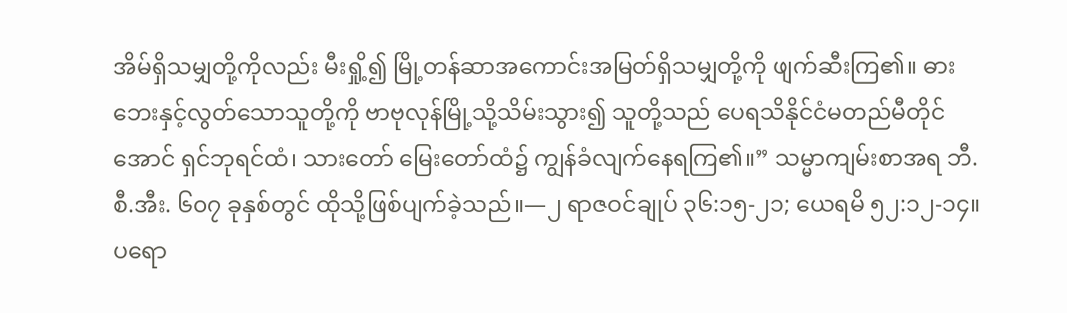အိမ်ရှိသမျှတို့ကိုလည်း မီးရှို့၍ မြို့တန်ဆာအကောင်းအမြတ်ရှိသမျှတို့ကို ဖျက်ဆီးကြ၏။ ဓားဘေးနှင့်လွတ်သောသူတို့ကို ဗာဗုလုန်မြို့သို့သိမ်းသွား၍ သူတို့သည် ပေရသိနိုင်ငံမတည်မီတိုင်အောင် ရှင်ဘုရင်ထံ၊ သားတော် မြေးတော်ထံ၌ ကျွန်ခံလျက်နေရကြ၏။” သမ္မာကျမ်းစာအရ ဘီ.စီ.အီး. ၆၀၇ ခုနှစ်တွင် ထိုသို့ဖြစ်ပျက်ခဲ့သည်။—၂ ရာဇဝင်ချုပ် ၃၆:၁၅-၂၁; ယေရမိ ၅၂:၁၂-၁၄။
ပရော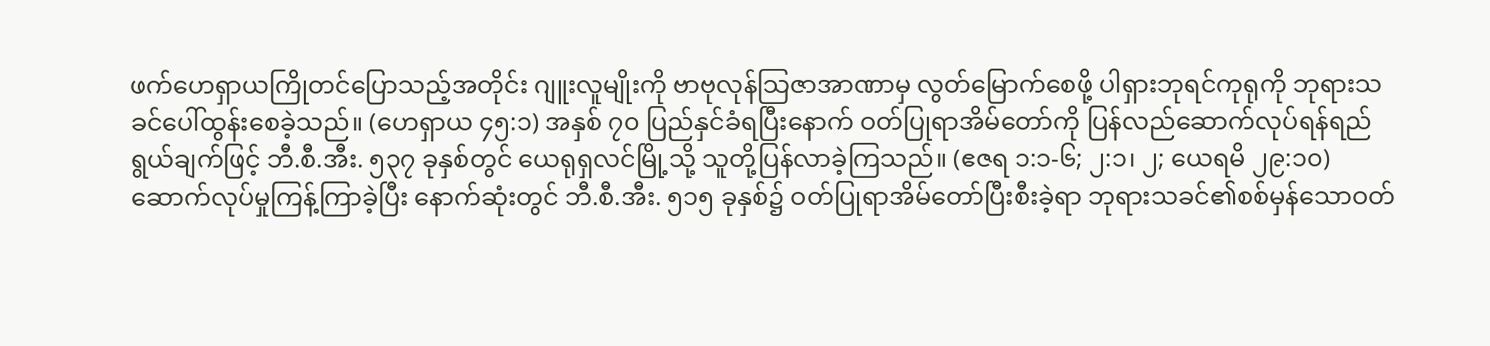ဖက်ဟေရှာယကြိုတင်ပြောသည့်အတိုင်း ဂျူးလူမျိုးကို ဗာဗုလုန်သြဇာအာဏာမှ လွတ်မြောက်စေဖို့ ပါရှားဘုရင်ကုရုကို ဘုရားသခင်ပေါ်ထွန်းစေခဲ့သည်။ (ဟေရှာယ ၄၅:၁) အနှစ် ၇၀ ပြည်နှင်ခံရပြီးနောက် ဝတ်ပြုရာအိမ်တော်ကို ပြန်လည်ဆောက်လုပ်ရန်ရည်ရွယ်ချက်ဖြင့် ဘီ.စီ.အီး. ၅၃၇ ခုနှစ်တွင် ယေရုရှလင်မြို့သို့ သူတို့ပြန်လာခဲ့ကြသည်။ (ဧဇရ ၁:၁-၆; ၂:၁၊ ၂; ယေရမိ ၂၉:၁၀) ဆောက်လုပ်မှုကြန့်ကြာခဲ့ပြီး နောက်ဆုံးတွင် ဘီ.စီ.အီး. ၅၁၅ ခုနှစ်၌ ဝတ်ပြုရာအိမ်တော်ပြီးစီးခဲ့ရာ ဘုရားသခင်၏စစ်မှန်သောဝတ်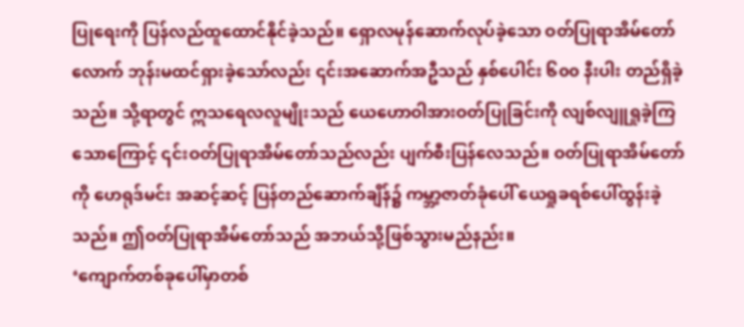ပြုရေးကို ပြန်လည်ထူထောင်နိုင်ခဲ့သည်။ ရှောလမုန်ဆောက်လုပ်ခဲ့သော ဝတ်ပြုရာအိမ်တော်လောက် ဘုန်းမထင်ရှားခဲ့သော်လည်း ၎င်းအဆောက်အဦသည် နှစ်ပေါင်း ၆၀၀ နီးပါး တည်ရှိခဲ့သည်။ သို့ရာတွင် ဣသရေလလူမျိုးသည် ယေဟောဝါအားဝတ်ပြုခြင်းကို လျစ်လျူရှုခဲ့ကြသောကြောင့် ၎င်းဝတ်ပြုရာအိမ်တော်သည်လည်း ပျက်စီးပြန်လေသည်။ ဝတ်ပြုရာအိမ်တော်ကို ဟေရုဒ်မင်း အဆင့်ဆင့် ပြန်တည်ဆောက်ချိန်၌ ကမ္ဘာ့ဇာတ်ခုံပေါ် ယေရှုခရစ်ပေါ်ထွန်းခဲ့သည်။ ဤဝတ်ပြုရာအိမ်တော်သည် အဘယ်သို့ဖြစ်သွားမည်နည်း။
‘ကျောက်တစ်ခုပေါ်မှာတစ်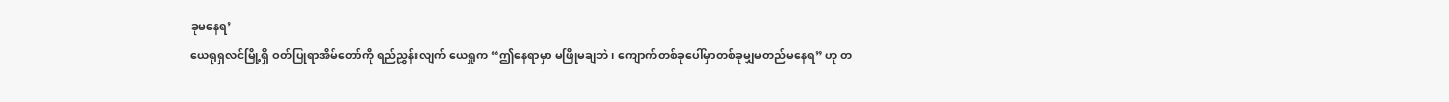ခုမနေရ’
ယေရုရှလင်မြို့ရှိ ဝတ်ပြုရာအိမ်တော်ကို ရည်ညွှန်းလျက် ယေရှုက “ဤနေရာမှာ မဖြိုမချဘဲ၊ ကျောက်တစ်ခုပေါ်မှာတစ်ခုမျှမတည်မနေရ” ဟု တ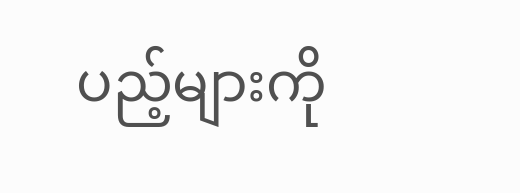ပည့်များကို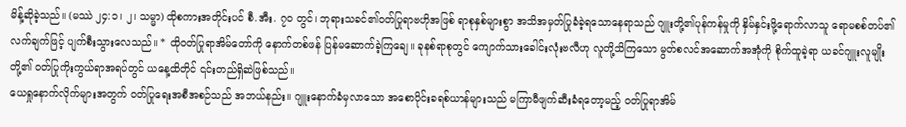မိန့်ဆိုခဲ့သည်။ (မဿဲ ၂၄:၁၊ ၂၊ သမ္မာ) ထိုစကားအတိုင်းပင် စီ.အီး. ၇၀ တွင်၊ ဘုရားသခင်၏ဝတ်ပြုရာဗဟိုအဖြစ် ရာစုနှစ်များစွာ အသိအမှတ်ပြုခံခဲ့ရသောနေရာသည် ဂျူးတို့၏ပုန်ကန်မှုကို နှိမ်နှင်းဖို့ရောက်လာသူ ရောမစစ်တပ်၏လက်ချက်ဖြင့် ပျက်စီးသွားလေသည်။ * ထိုဝတ်ပြုရာအိမ်တော်ကို နောက်တစ်ဖန် ပြန်မဆောက်ခဲ့ကြချေ။ ခုနစ်ရာစုတွင် ကျောက်သားခေါင်းလုံးဗလီဟု လူတို့သိကြသော မွတ်စလင်အဆောက်အအုံကို စိုက်ထူခဲ့ရာ ယခင်ဂျူးလူမျိုးတို့၏ ဝတ်ပြုကိုးကွယ်ရာအရပ်တွင် ယနေ့ထိတိုင် ၎င်းတည်ရှိဆဲဖြစ်သည်။
ယေရှုနောက်လိုက်များအတွက် ဝတ်ပြုရေးအစီအစဉ်သည် အဘယ်နည်း။ ဂျူးနောက်ခံမှလာသော အစောပိုင်းခရစ်ယာန်များသည် မကြာမီဖျက်ဆီးခံရတော့မည့် ဝတ်ပြုရာအိမ်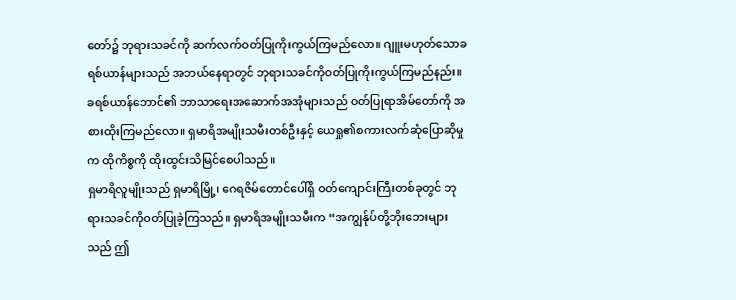တော်၌ ဘုရားသခင်ကို ဆက်လက်ဝတ်ပြုကိုးကွယ်ကြမည်လော။ ဂျူးမဟုတ်သောခရစ်ယာန်များသည် အဘယ်နေရာတွင် ဘုရားသခင်ကိုဝတ်ပြုကိုးကွယ်ကြမည်နည်း။ ခရစ်ယာန်ဘောင်၏ ဘာသာရေးအဆောက်အအုံများသည် ဝတ်ပြုရာအိမ်တော်ကို အစားထိုးကြမည်လော။ ရှမာရိအမျိုးသမီးတစ်ဦးနှင့် ယေရှု၏စကားလက်ဆုံပြောဆိုမှုက ထိုကိစ္စကို ထိုးထွင်းသိမြင်စေပါသည်။
ရှမာရိလူမျိုးသည် ရှမာရိမြို့၊ ဂေရဇိမ်တောင်ပေါ်ရှိ ဝတ်ကျောင်းကြီးတစ်ခုတွင် ဘုရားသခင်ကိုဝတ်ပြုခဲ့ကြသည်။ ရှမာရိအမျိုးသမီးက “အကျွန်ုပ်တို့ဘိုးဘေးများသည် ဤ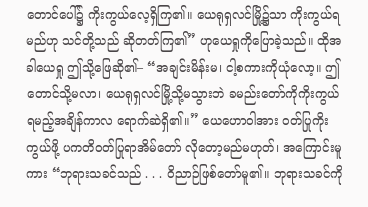တောင်ပေါ်၌ ကိုးကွယ်လေ့ရှိကြ၏။ ယေရုရှလင်မြို့၌သာ ကိုးကွယ်ရမည်ဟု သင်တို့သည် ဆိုတတ်ကြ၏” ဟုယေရှုကိုပြောခဲ့သည်။ ထိုအခါယေရှု ဤသို့ဖြေဆို၏– “အချင်းမိန်းမ၊ ငါ့စကားကိုယုံလော့။ ဤတောင်သို့မလာ၊ ယေရုရှလင်မြို့သို့မသွားဘဲ ခမည်းတော်ကိုကိုးကွယ်ရမည့်အချိန်ကာလ ရောက်ဆဲရှိ၏။” ယေဟောဝါအား ဝတ်ပြုကိုးကွယ်ဖို့ ပကတိဝတ်ပြုရာအိမ်တော် လိုတော့မည်မဟုတ်၊ အကြောင်းမူကား “ဘုရားသခင်သည် . . . ဝိညာဉ်ဖြစ်တော်မူ၏။ ဘုရားသခင်ကို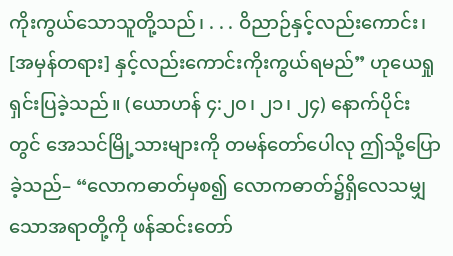ကိုးကွယ်သောသူတို့သည်၊ . . . ဝိညာဉ်နှင့်လည်းကောင်း၊ [အမှန်တရား] နှင့်လည်းကောင်းကိုးကွယ်ရမည်” ဟုယေရှုရှင်းပြခဲ့သည်။ (ယောဟန် ၄:၂၀၊ ၂၁၊ ၂၄) နောက်ပိုင်းတွင် အေသင်မြို့သားများကို တမန်တော်ပေါလု ဤသို့ပြောခဲ့သည်– “လောကဓာတ်မှစ၍ လောကဓာတ်၌ရှိလေသမျှသောအရာတို့ကို ဖန်ဆင်းတော်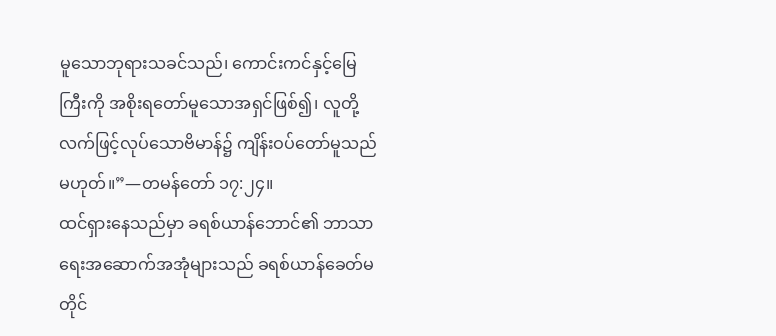မူသောဘုရားသခင်သည်၊ ကောင်းကင်နှင့်မြေကြီးကို အစိုးရတော်မူသောအရှင်ဖြစ်၍၊ လူတို့လက်ဖြင့်လုပ်သောဗိမာန်၌ ကျိန်းဝပ်တော်မူသည်မဟုတ်။”—တမန်တော် ၁၇:၂၄။
ထင်ရှားနေသည်မှာ ခရစ်ယာန်ဘောင်၏ ဘာသာရေးအဆောက်အအုံများသည် ခရစ်ယာန်ခေတ်မတိုင်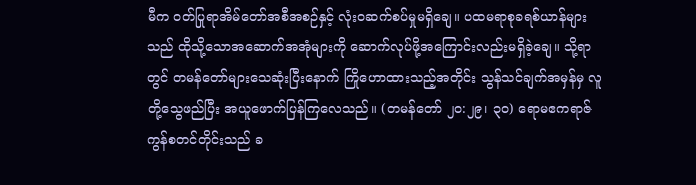မီက ဝတ်ပြုရာအိမ်တော်အစီအစဉ်နှင့် လုံးဝဆက်စပ်မှုမရှိချေ။ ပထမရာစုခရစ်ယာန်များသည် ထိုသို့သောအဆောက်အအုံများကို ဆောက်လုပ်ဖို့အကြောင်းလည်းမရှိခဲ့ချေ။ သို့ရာတွင် တမန်တော်များသေဆုံးပြီးနောက် ကြိုဟောထားသည့်အတိုင်း သွန်သင်ချက်အမှန်မှ လူတို့သွေဖည်ပြီး အယူဖောက်ပြန်ကြလေသည်။ (တမန်တော် ၂၀:၂၉၊ ၃၀) ရောမဧကရာဇ်ကွန်စတင်တိုင်းသည် ခ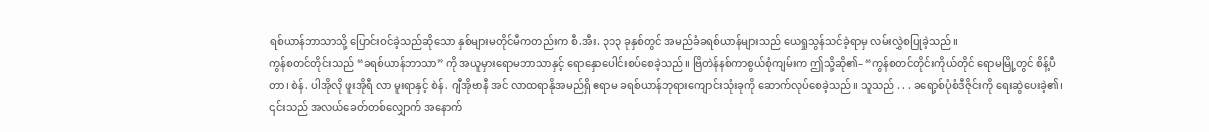ရစ်ယာန်ဘာသာသို့ ပြောင်းဝင်ခဲ့သည်ဆိုသော နှစ်များမတိုင်မီကတည်းက စီ.အီး. ၃၁၃ ခုနှစ်တွင် အမည်ခံခရစ်ယာန်များသည် ယေရှုသွန်သင်ခဲ့ရာမှ လမ်းလွှဲစပြုခဲ့သည်။
ကွန်စတင်တိုင်းသည် “ခရစ်ယာန်ဘာသာ” ကို အယူမှားရောမဘာသာနှင့် ရောနှောပေါင်းစပ်စေခဲ့သည်။ ဗြိတဲန်နစ်ကာစွယ်စုံကျမ်းက ဤသို့ဆို၏– “ကွန်စတင်တိုင်းကိုယ်တိုင် ရောမမြို့တွင် စိန့်ပီတာ၊ စဲန်. ပါအိုလို ဖူးအိုရီ လာ မူးရာနှင့် စဲန်. ဂျီအိုဗာနီ အင် လာထရာနိုအမည်ရှိ ဧရာမ ခရစ်ယာန်ဘုရားကျောင်းသုံးခုကို ဆောက်လုပ်စေခဲ့သည်။ သူသည် . . . ခရော့စ်ပုံစံဒီဇိုင်းကို ရေးဆွဲပေးခဲ့၏၊ ၎င်းသည် အလယ်ခေတ်တစ်လျှောက် အနောက်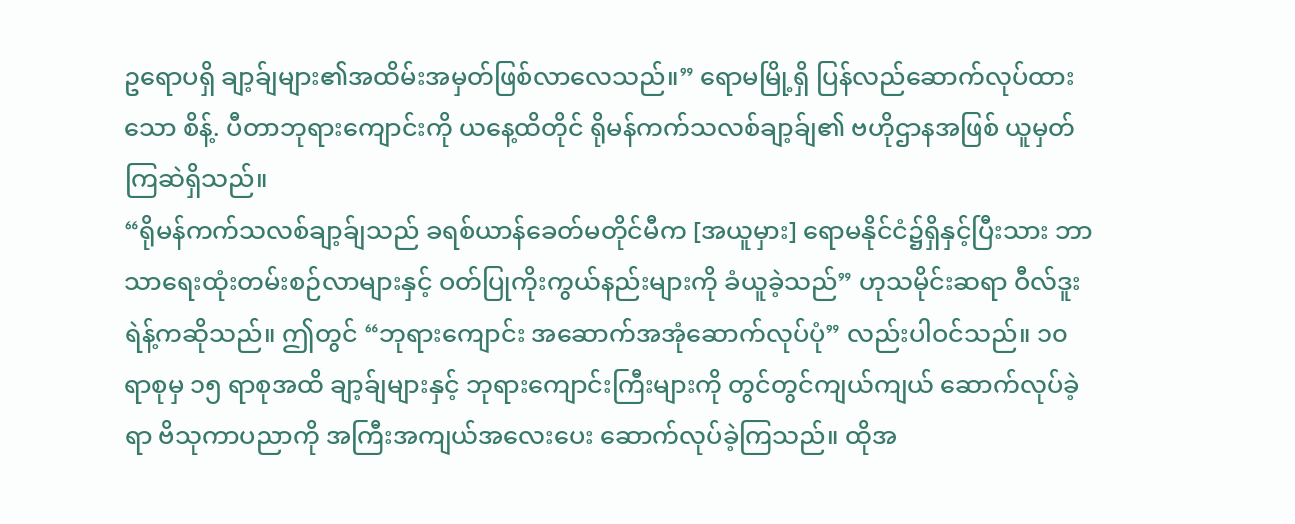ဥရောပရှိ ချာ့ခ်ျများ၏အထိမ်းအမှတ်ဖြစ်လာလေသည်။” ရောမမြို့ရှိ ပြန်လည်ဆောက်လုပ်ထားသော စိန့်. ပီတာဘုရားကျောင်းကို ယနေ့ထိတိုင် ရိုမန်ကက်သလစ်ချာ့ခ်ျ၏ ဗဟိုဌာနအဖြစ် ယူမှတ်ကြဆဲရှိသည်။
“ရိုမန်ကက်သလစ်ချာ့ခ်ျသည် ခရစ်ယာန်ခေတ်မတိုင်မီက [အယူမှား] ရောမနိုင်ငံ၌ရှိနှင့်ပြီးသား ဘာသာရေးထုံးတမ်းစဉ်လာများနှင့် ဝတ်ပြုကိုးကွယ်နည်းများကို ခံယူခဲ့သည်” ဟုသမိုင်းဆရာ ဝီလ်ဒူးရဲန့်ကဆိုသည်။ ဤတွင် “ဘုရားကျောင်း အဆောက်အအုံဆောက်လုပ်ပုံ” လည်းပါဝင်သည်။ ၁၀ ရာစုမှ ၁၅ ရာစုအထိ ချာ့ခ်ျများနှင့် ဘုရားကျောင်းကြီးများကို တွင်တွင်ကျယ်ကျယ် ဆောက်လုပ်ခဲ့ရာ ဗိသုကာပညာကို အကြီးအကျယ်အလေးပေး ဆောက်လုပ်ခဲ့ကြသည်။ ထိုအ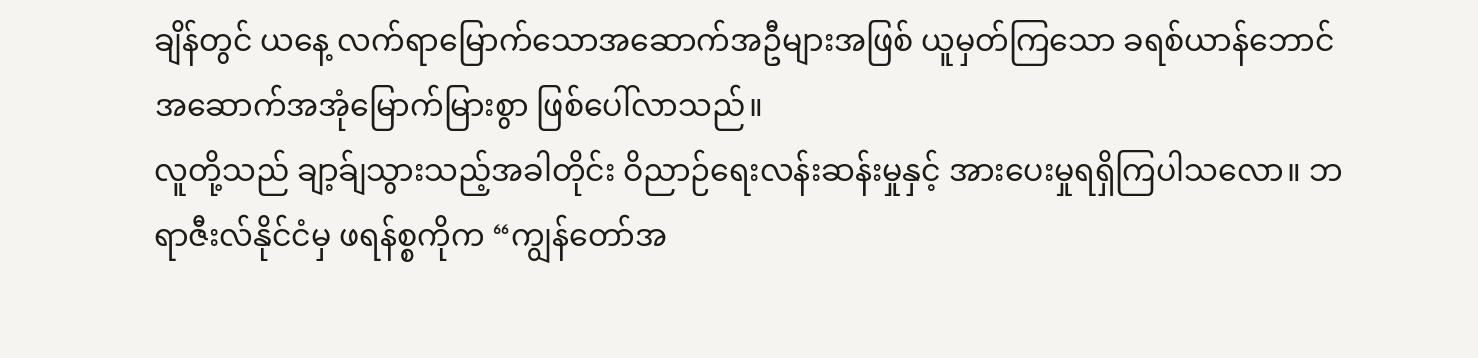ချိန်တွင် ယနေ့ လက်ရာမြောက်သောအဆောက်အဦများအဖြစ် ယူမှတ်ကြသော ခရစ်ယာန်ဘောင်အဆောက်အအုံမြောက်မြားစွာ ဖြစ်ပေါ်လာသည်။
လူတို့သည် ချာ့ခ်ျသွားသည့်အခါတိုင်း ဝိညာဉ်ရေးလန်းဆန်းမှုနှင့် အားပေးမှုရရှိကြပါသလော။ ဘရာဇီးလ်နိုင်ငံမှ ဖရန်စ္စကိုက “ကျွန်တော်အ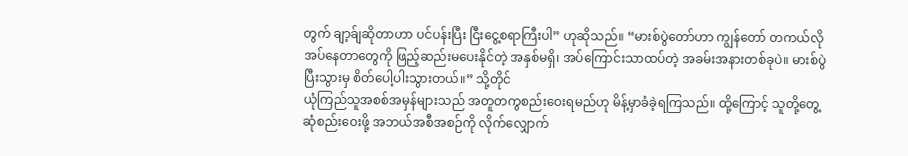တွက် ချာ့ခ်ျဆိုတာဟာ ပင်ပန်းပြီး ငြီးငွေ့စရာကြီးပါ” ဟုဆိုသည်။ “မားစ်ပွဲတော်ဟာ ကျွန်တော် တကယ်လိုအပ်နေတာတွေကို ဖြည့်ဆည်းမပေးနိုင်တဲ့ အနှစ်မရှိ၊ အပ်ကြောင်းသာထပ်တဲ့ အခမ်းအနားတစ်ခုပဲ။ မားစ်ပွဲပြီးသွားမှ စိတ်ပေါ့ပါးသွားတယ်။” သို့တိုင်
ယုံကြည်သူအစစ်အမှန်များသည် အတူတကွစည်းဝေးရမည်ဟု မိန့်မှာခံခဲ့ရကြသည်။ ထို့ကြောင့် သူတို့တွေ့ဆုံစည်းဝေးဖို့ အဘယ်အစီအစဉ်ကို လိုက်လျှောက်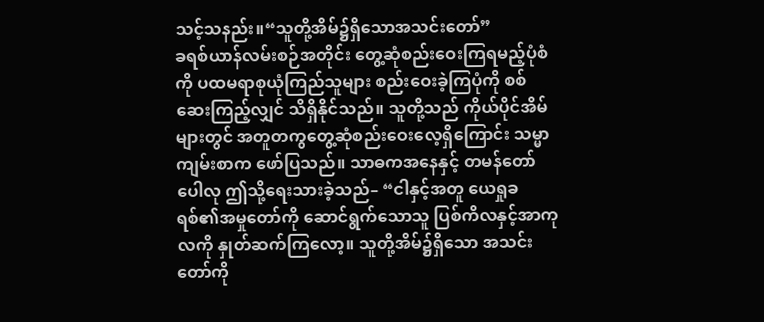သင့်သနည်း။“သူတို့အိမ်၌ရှိသောအသင်းတော်”
ခရစ်ယာန်လမ်းစဉ်အတိုင်း တွေ့ဆုံစည်းဝေးကြရမည့်ပုံစံကို ပထမရာစုယုံကြည်သူများ စည်းဝေးခဲ့ကြပုံကို စစ်ဆေးကြည့်လျှင် သိရှိနိုင်သည်။ သူတို့သည် ကိုယ်ပိုင်အိမ်များတွင် အတူတကွတွေ့ဆုံစည်းဝေးလေ့ရှိကြောင်း သမ္မာကျမ်းစာက ဖော်ပြသည်။ သာဓကအနေနှင့် တမန်တော်ပေါလု ဤသို့ရေးသားခဲ့သည်– “ငါနှင့်အတူ ယေရှုခရစ်၏အမှုတော်ကို ဆောင်ရွက်သောသူ ပြစ်ကိလနှင့်အာကုလကို နှုတ်ဆက်ကြလော့။ သူတို့အိမ်၌ရှိသော အသင်းတော်ကို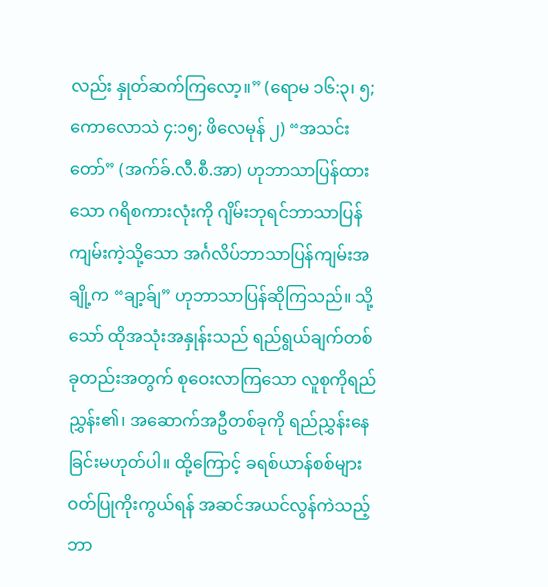လည်း နှုတ်ဆက်ကြလော့။” (ရောမ ၁၆:၃၊ ၅; ကောလောသဲ ၄:၁၅; ဖိလေမုန် ၂) “အသင်းတော်” (အက်ခ်.လီ.စီ.အာ) ဟုဘာသာပြန်ထားသော ဂရိစကားလုံးကို ဂျိမ်းဘုရင်ဘာသာပြန်ကျမ်းကဲ့သို့သော အင်္ဂလိပ်ဘာသာပြန်ကျမ်းအချို့က “ချာ့ခ်ျ” ဟုဘာသာပြန်ဆိုကြသည်။ သို့သော် ထိုအသုံးအနှုန်းသည် ရည်ရွယ်ချက်တစ်ခုတည်းအတွက် စုဝေးလာကြသော လူစုကိုရည်ညွှန်း၏၊ အဆောက်အဦတစ်ခုကို ရည်ညွှန်းနေခြင်းမဟုတ်ပါ။ ထို့ကြောင့် ခရစ်ယာန်စစ်များ ဝတ်ပြုကိုးကွယ်ရန် အဆင်အယင်လွန်ကဲသည့် ဘာ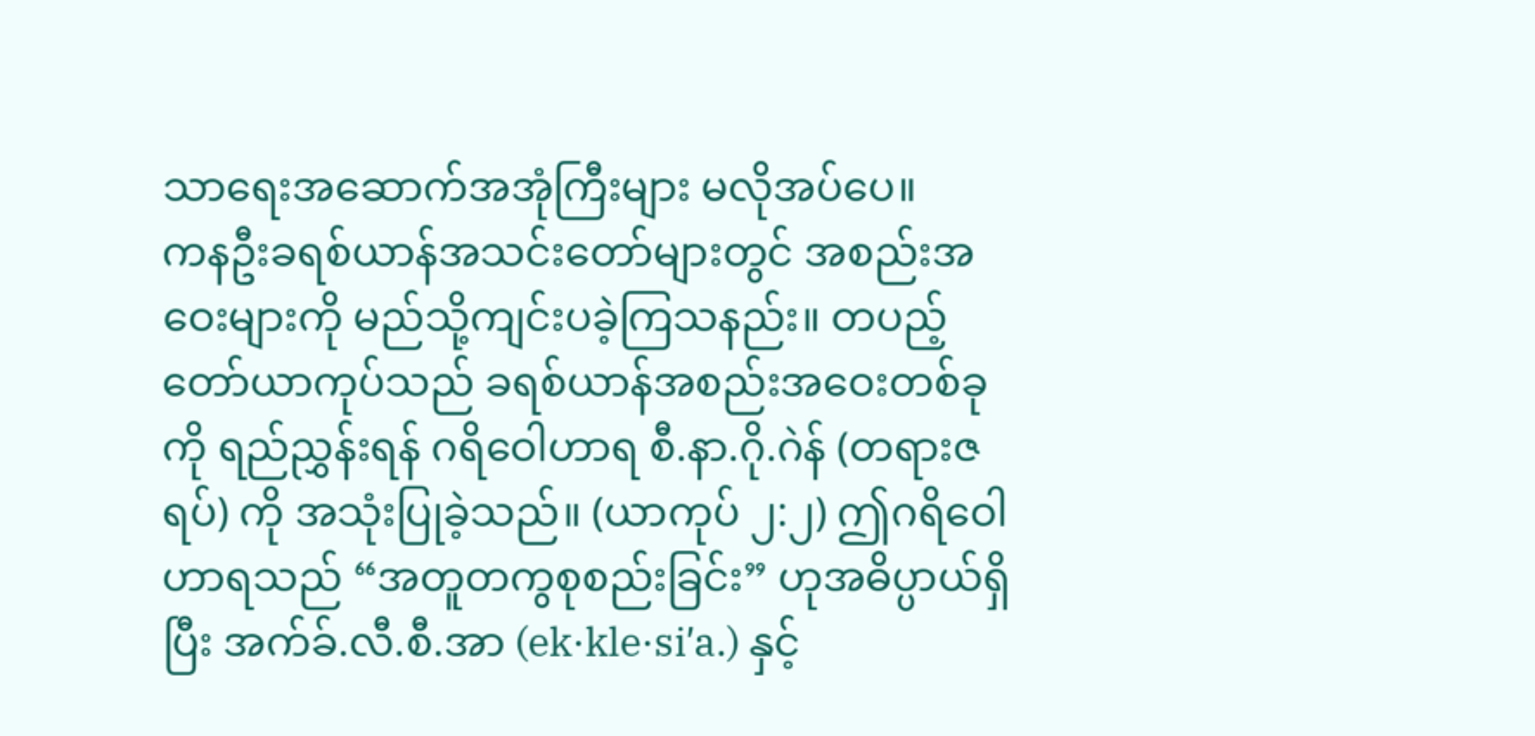သာရေးအဆောက်အအုံကြီးများ မလိုအပ်ပေ။
ကနဦးခရစ်ယာန်အသင်းတော်များတွင် အစည်းအဝေးများကို မည်သို့ကျင်းပခဲ့ကြသနည်း။ တပည့်တော်ယာကုပ်သည် ခရစ်ယာန်အစည်းအဝေးတစ်ခုကို ရည်ညွှန်းရန် ဂရိဝေါဟာရ စီ.နာ.ဂို.ဂဲန် (တရားဇရပ်) ကို အသုံးပြုခဲ့သည်။ (ယာကုပ် ၂:၂) ဤဂရိဝေါဟာရသည် “အတူတကွစုစည်းခြင်း” ဟုအဓိပ္ပာယ်ရှိပြီး အက်ခ်.လီ.စီ.အာ (ek·kle·siʹa.) နှင့်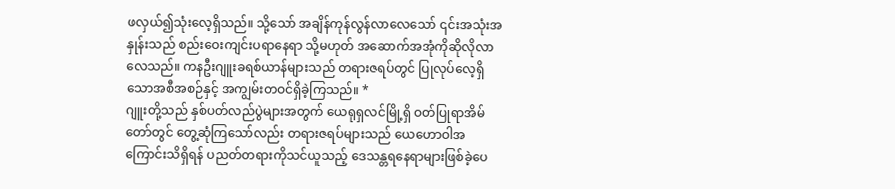ဖလှယ်၍သုံးလေ့ရှိသည်။ သို့သော် အချိန်ကုန်လွန်လာလေသော် ၎င်းအသုံးအနှုန်းသည် စည်းဝေးကျင်းပရာနေရာ သို့မဟုတ် အဆောက်အအုံကိုဆိုလိုလာလေသည်။ ကနဦးဂျူးခရစ်ယာန်များသည် တရားဇရပ်တွင် ပြုလုပ်လေ့ရှိသောအစီအစဉ်နှင့် အကျွမ်းတဝင်ရှိခဲ့ကြသည်။ *
ဂျူးတို့သည် နှစ်ပတ်လည်ပွဲများအတွက် ယေရုရှလင်မြို့ရှိ ဝတ်ပြုရာအိမ်တော်တွင် တွေ့ဆုံကြသော်လည်း တရားဇရပ်များသည် ယေဟောဝါအကြောင်းသိရှိရန် ပညတ်တရားကိုသင်ယူသည့် ဒေသန္တရနေရာများဖြစ်ခဲ့ပေ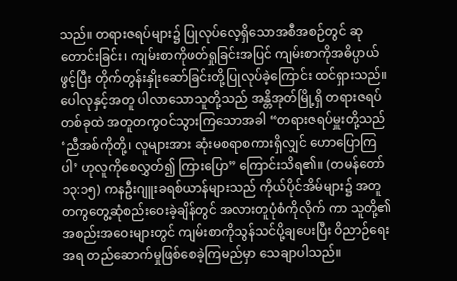သည်။ တရားဇရပ်များ၌ ပြုလုပ်လေ့ရှိသောအစီအစဉ်တွင် ဆုတောင်းခြင်း၊ ကျမ်းစာကိုဖတ်ရှုခြင်းအပြင် ကျမ်းစာကိုအဓိပ္ပာယ်ဖွင့်ပြီး တိုက်တွန်းနှိုးဆော်ခြင်းတို့ပြုလုပ်ခဲ့ကြောင်း ထင်ရှားသည်။ ပေါလုနှင့်အတူ ပါလာသောသူတို့သည် အန္တိအုတ်မြို့ရှိ တရားဇရပ်တစ်ခုထဲ အတူတကွဝင်သွားကြသောအခါ “တရားဇရပ်မှူးတို့သည် ‘ညီအစ်ကိုတို့၊ လူများအား ဆုံးမစရာစကားရှိလျှင် ဟောပြောကြပါ’ ဟုလူကိုစေလွှတ်၍ ကြားပြော” ကြောင်းသိရ၏။ (တမန်တော် ၁၃:၁၅) ကနဦးဂျူးခရစ်ယာန်များသည် ကိုယ်ပိုင်အိမ်များ၌ အတူတကွတွေ့ဆုံစည်းဝေးခဲ့ချိန်တွင် အလားတူပုံစံကိုလိုက် ကာ သူတို့၏အစည်းအဝေးများတွင် ကျမ်းစာကိုသွန်သင်ပို့ချပေးပြီး ဝိညာဉ်ရေးအရ တည်ဆောက်မှုဖြစ်စေခဲ့ကြမည်မှာ သေချာပါသည်။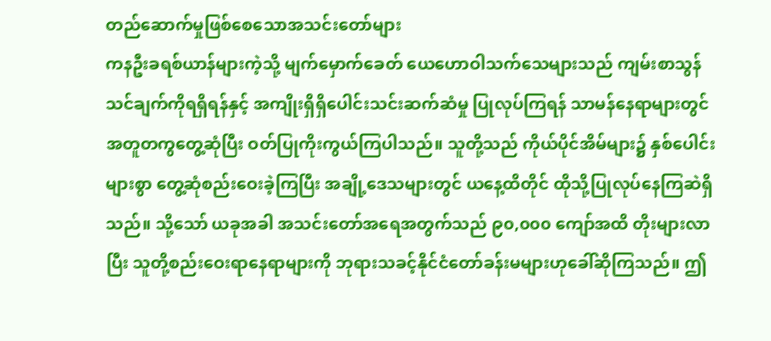တည်ဆောက်မှုဖြစ်စေသောအသင်းတော်များ
ကနဦးခရစ်ယာန်များကဲ့သို့ မျက်မှောက်ခေတ် ယေဟောဝါသက်သေများသည် ကျမ်းစာသွန်သင်ချက်ကိုရရှိရန်နှင့် အကျိုးရှိရှိပေါင်းသင်းဆက်ဆံမှု ပြုလုပ်ကြရန် သာမန်နေရာများတွင် အတူတကွတွေ့ဆုံပြီး ဝတ်ပြုကိုးကွယ်ကြပါသည်။ သူတို့သည် ကိုယ်ပိုင်အိမ်များ၌ နှစ်ပေါင်းများစွာ တွေ့ဆုံစည်းဝေးခဲ့ကြပြီး အချို့ဒေသများတွင် ယနေ့ထိတိုင် ထိုသို့ပြုလုပ်နေကြဆဲရှိသည်။ သို့သော် ယခုအခါ အသင်းတော်အရေအတွက်သည် ၉၀,၀၀၀ ကျော်အထိ တိုးများလာပြီး သူတို့စည်းဝေးရာနေရာများကို ဘုရားသခင့်နိုင်ငံတော်ခန်းမများဟုခေါ်ဆိုကြသည်။ ဤ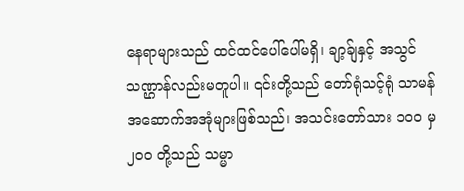နေရာများသည် ထင်ထင်ပေါ်ပေါ်မရှိ၊ ချာ့ခ်ျနှင့် အသွင်သဏ္ဌာန်လည်းမတူပါ။ ၎င်းတို့သည် တော်ရုံသင့်ရုံ သာမန်အဆောက်အအုံများဖြစ်သည်၊ အသင်းတော်သား ၁၀၀ မှ ၂၀၀ တို့သည် သမ္မာ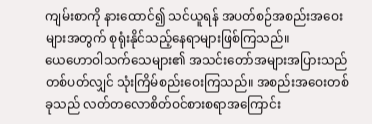ကျမ်းစာကို နားထောင်၍ သင်ယူရန် အပတ်စဉ်အစည်းအဝေးများအတွက် စုရုံးနိုင်သည့်နေရာများဖြစ်ကြသည်။
ယေဟောဝါသက်သေများ၏ အသင်းတော်အများအပြားသည် တစ်ပတ်လျှင် သုံးကြိမ်စည်းဝေးကြသည်။ အစည်းအဝေးတစ်ခုသည် လတ်တလောစိတ်ဝင်စားစရာအကြောင်း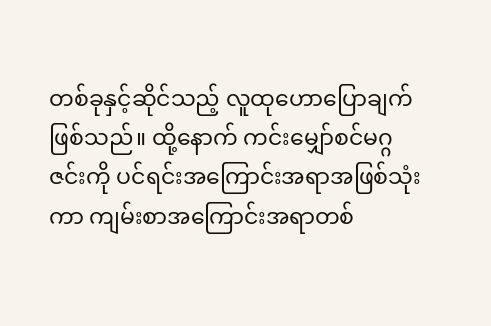တစ်ခုနှင့်ဆိုင်သည့် လူထုဟောပြောချက်ဖြစ်သည်။ ထို့နောက် ကင်းမျှော်စင်မဂ္ဂဇင်းကို ပင်ရင်းအကြောင်းအရာအဖြစ်သုံးကာ ကျမ်းစာအကြောင်းအရာတစ်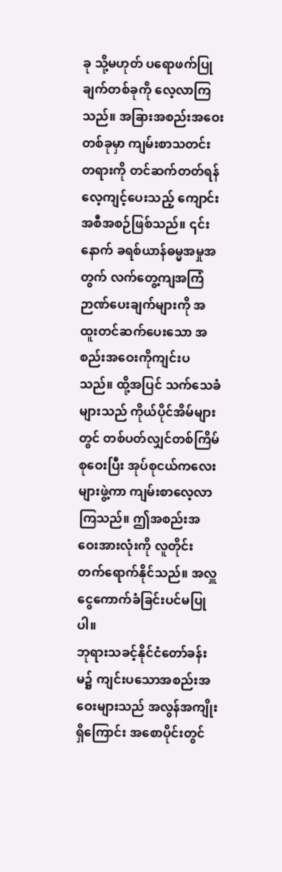ခု သို့မဟုတ် ပရောဖက်ပြုချက်တစ်ခုကို လေ့လာကြသည်။ အခြားအစည်းအဝေးတစ်ခုမှာ ကျမ်းစာသတင်းတရားကို တင်ဆက်တတ်ရန် လေ့ကျင့်ပေးသည့် ကျောင်းအစီအစဉ်ဖြစ်သည်။ ၎င်းနောက် ခရစ်ယာန်ဓမ္မအမှုအတွက် လက်တွေ့ကျအကြံဉာဏ်ပေးချက်များကို အထူးတင်ဆက်ပေးသော အစည်းအဝေးကိုကျင်းပသည်။ ထို့အပြင် သက်သေခံများသည် ကိုယ်ပိုင်အိမ်များတွင် တစ်ပတ်လျှင်တစ်ကြိမ်စုဝေးပြီး အုပ်စုငယ်ကလေးများဖွဲ့ကာ ကျမ်းစာလေ့လာကြသည်။ ဤအစည်းအဝေးအားလုံးကို လူတိုင်းတက်ရောက်နိုင်သည်။ အလှူငွေကောက်ခံခြင်းပင်မပြုပါ။
ဘုရားသခင့်နိုင်ငံတော်ခန်းမ၌ ကျင်းပသောအစည်းအဝေးများသည် အလွန်အကျိုးရှိကြောင်း အစောပိုင်းတွင်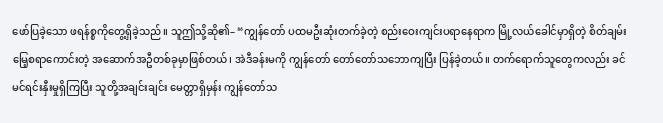ဖော်ပြခဲ့သော ဖရန်စ္စကိုတွေ့ရှိခဲ့သည်။ သူဤသို့ဆို၏– “ကျွန်တော် ပထမဦးဆုံးတက်ခဲ့တဲ့ စည်းဝေးကျင်းပရာနေရာက မြို့လယ်ခေါင်မှာရှိတဲ့ စိတ်ချမ်းမြေ့စရာကောင်းတဲ့ အဆောက်အဦတစ်ခုမှာဖြစ်တယ်၊ အဲဒီခန်းမကို ကျွန်တော် တော်တော်သဘောကျပြီး ပြန်ခဲ့တယ်။ တက်ရောက်သူတွေကလည်း ခင်မင်ရင်းနှီးမှုရှိကြပြီး သူတို့အချင်းချင်း မေတ္တာရှိမှန်း ကျွန်တော်သ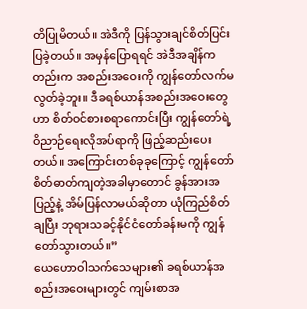တိပြုမိတယ်။ အဲဒီကို ပြန်သွားချင်စိတ်ပြင်းပြခဲ့တယ်။ အမှန်ပြောရရင် အဲဒီအချိန်ကတည်းက အစည်းအဝေးကို ကျွန်တော်လက်မလွတ်ခဲ့ဘူး။ ဒီခရစ်ယာန်အစည်းအဝေးတွေဟာ စိတ်ဝင်စားစရာကောင်းပြီး ကျွန်တော်ရဲ့ဝိညာဉ်ရေးလိုအပ်ရာကို ဖြည့်ဆည်းပေးတယ်။ အကြောင်းတစ်ခုခုကြောင့် ကျွန်တော်စိတ်ဓာတ်ကျတဲ့အခါမှာတောင် ခွန်အားအပြည့်နဲ့ အိမ်ပြန်လာမယ်ဆိုတာ ယုံကြည်စိတ်ချပြီး ဘုရားသခင့်နိုင်ငံတော်ခန်းမကို ကျွန်တော်သွားတယ်။”
ယေဟောဝါသက်သေများ၏ ခရစ်ယာန်အစည်းအဝေးများတွင် ကျမ်းစာအ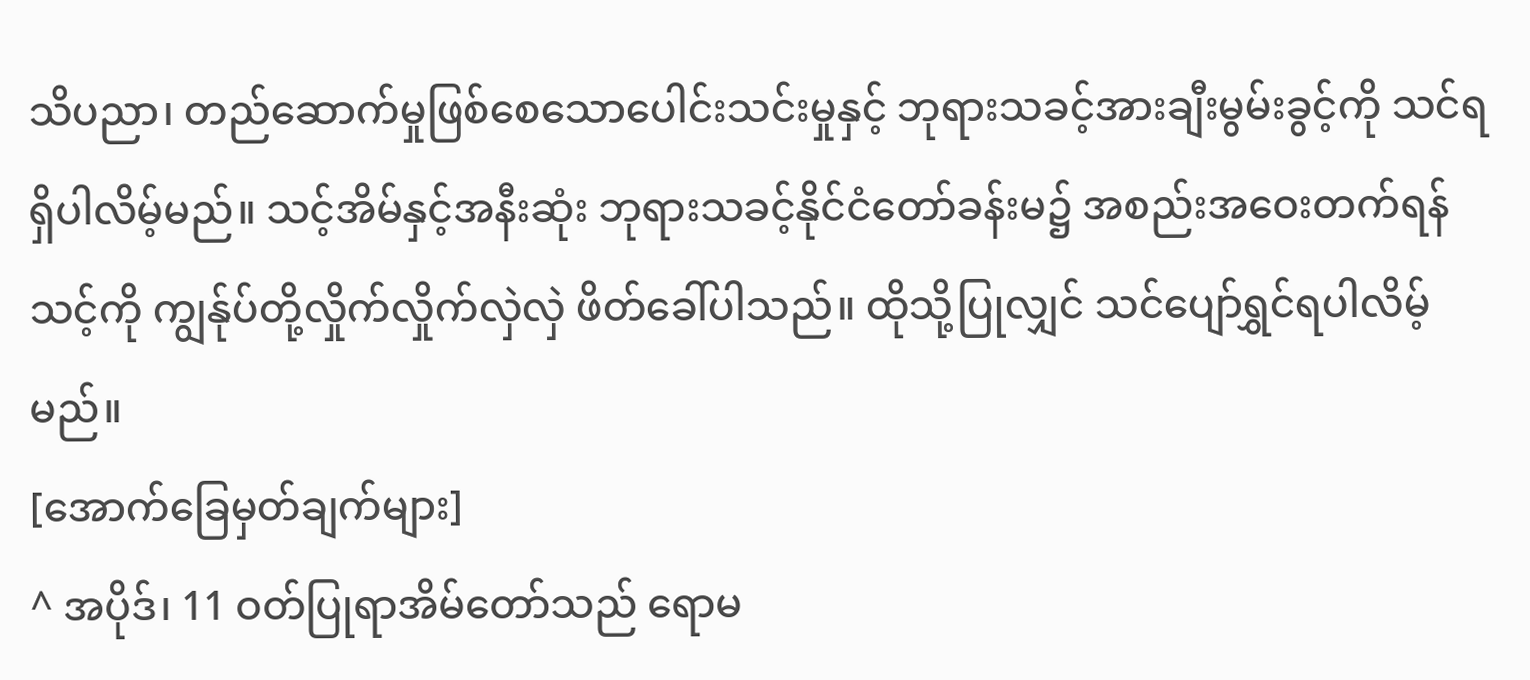သိပညာ၊ တည်ဆောက်မှုဖြစ်စေသောပေါင်းသင်းမှုနှင့် ဘုရားသခင့်အားချီးမွမ်းခွင့်ကို သင်ရရှိပါလိမ့်မည်။ သင့်အိမ်နှင့်အနီးဆုံး ဘုရားသခင့်နိုင်ငံတော်ခန်းမ၌ အစည်းအဝေးတက်ရန် သင့်ကို ကျွန်ုပ်တို့လှိုက်လှိုက်လှဲလှဲ ဖိတ်ခေါ်ပါသည်။ ထိုသို့ပြုလျှင် သင်ပျော်ရွှင်ရပါလိမ့်မည်။
[အောက်ခြေမှတ်ချက်များ]
^ အပိုဒ်၊ 11 ဝတ်ပြုရာအိမ်တော်သည် ရောမ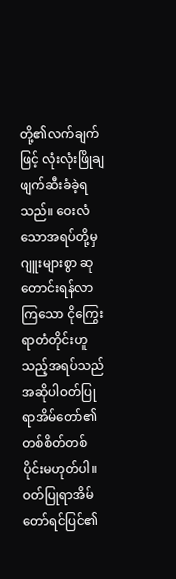တို့၏လက်ချက်ဖြင့် လုံးလုံးဖြိုချဖျက်ဆီးခံခဲ့ရသည်။ ဝေးလံသောအရပ်တို့မှ ဂျူးများစွာ ဆုတောင်းရန်လာကြသော ငိုကြွေးရာတံတိုင်းဟူသည့်အရပ်သည် အဆိုပါဝတ်ပြုရာအိမ်တော်၏ တစ်စိတ်တစ်ပိုင်းမဟုတ်ပါ။ ဝတ်ပြုရာအိမ်တော်ရင်ပြင်၏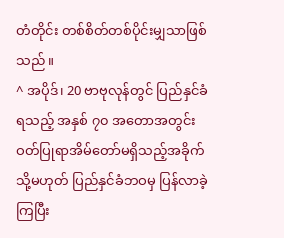တံတိုင်း တစ်စိတ်တစ်ပိုင်းမျှသာဖြစ်သည်။
^ အပိုဒ်၊ 20 ဗာဗုလုန်တွင် ပြည်နှင်ခံရသည့် အနှစ် ၇၀ အတောအတွင်း ဝတ်ပြုရာအိမ်တော်မရှိသည့်အခိုက် သို့မဟုတ် ပြည်နှင်ခံဘဝမှ ပြန်လာခဲ့ကြပြီး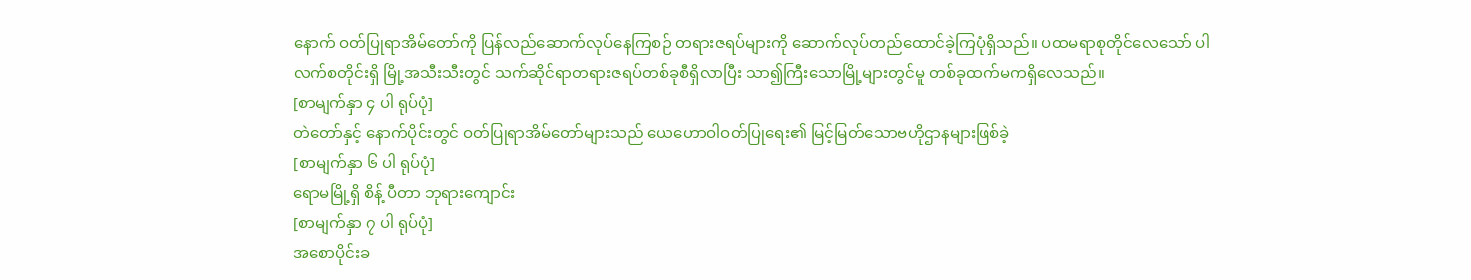နောက် ဝတ်ပြုရာအိမ်တော်ကို ပြန်လည်ဆောက်လုပ်နေကြစဉ် တရားဇရပ်များကို ဆောက်လုပ်တည်ထောင်ခဲ့ကြပုံရှိသည်။ ပထမရာစုတိုင်လေသော် ပါလက်စတိုင်းရှိ မြို့အသီးသီးတွင် သက်ဆိုင်ရာတရားဇရပ်တစ်ခုစီရှိလာပြီး သာ၍ကြီးသောမြို့များတွင်မူ တစ်ခုထက်မကရှိလေသည်။
[စာမျက်နှာ ၄ ပါ ရုပ်ပုံ]
တဲတော်နှင့် နောက်ပိုင်းတွင် ဝတ်ပြုရာအိမ်တော်များသည် ယေဟောဝါဝတ်ပြုရေး၏ မြင့်မြတ်သောဗဟိုဌာနများဖြစ်ခဲ့
[စာမျက်နှာ ၆ ပါ ရုပ်ပုံ]
ရောမမြို့ရှိ စိန့် ပီတာ ဘုရားကျောင်း
[စာမျက်နှာ ၇ ပါ ရုပ်ပုံ]
အစောပိုင်းခ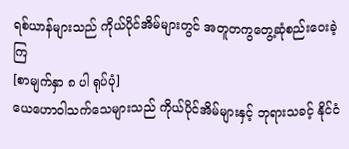ရစ်ယာန်များသည် ကိုယ်ပိုင်အိမ်များတွင် အတူတကွတွေ့ဆုံစည်းဝေးခဲ့ကြ
[စာမျက်နှာ ၈ ပါ ရုပ်ပုံ]
ယေဟောဝါသက်သေများသည် ကိုယ်ပိုင်အိမ်များနှင့် ဘုရားသခင့် နိုင်ငံ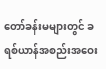တော်ခန်းမများတွင် ခရစ်ယာန်အစည်းအဝေး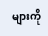များကို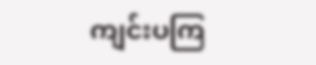ကျင်းပကြ